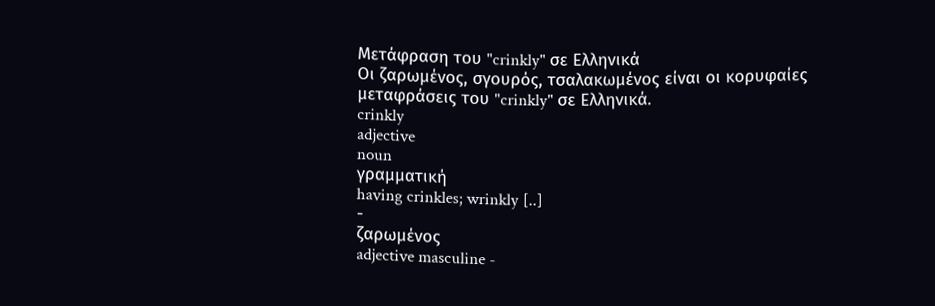Μετάφραση του "crinkly" σε Ελληνικά
Οι ζαρωμένος, σγουρός, τσαλακωμένος είναι οι κορυφαίες μεταφράσεις του "crinkly" σε Ελληνικά.
crinkly
adjective
noun
γραμματική
having crinkles; wrinkly [..]
-
ζαρωμένος
adjective masculine -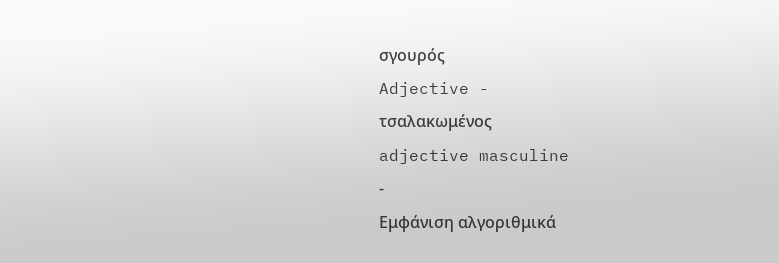σγουρός
Adjective -
τσαλακωμένος
adjective masculine
-
Εμφάνιση αλγοριθμικά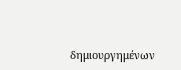δημιουργημένων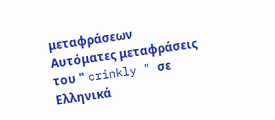μεταφράσεων
Αυτόματες μεταφράσεις του " crinkly " σε Ελληνικά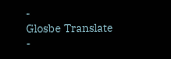-
Glosbe Translate
-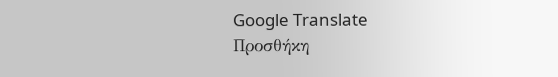Google Translate
Προσθήκη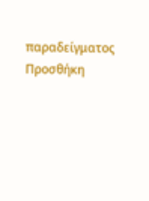παραδείγματος
Προσθήκη